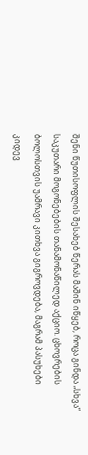შენი წუთისოფლის შესახებ წერას მაშინ იწყებ, როცა გინდა „სხვა“ საკუთარი მოგონებების თანამონაწილედ აქციო. ცხოვრების ბოლოსთვის უამრავი კითხვა გიგროვდება, მაგრამ პასუხები კიდევ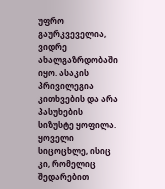უფრო გაურკვეველია, ვიდრე ახალგაზრდობაში იყო. ასაკის პრივილეგია კითხვების და არა პასუხების სიზუსტე ყოფილა. ყოველი სიცოცხლე, ისიც კი, რომელიც შედარებით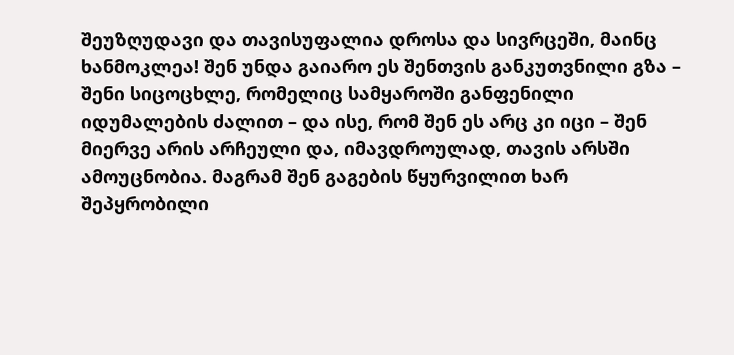შეუზღუდავი და თავისუფალია დროსა და სივრცეში, მაინც ხანმოკლეა! შენ უნდა გაიარო ეს შენთვის განკუთვნილი გზა – შენი სიცოცხლე, რომელიც სამყაროში განფენილი იდუმალების ძალით – და ისე, რომ შენ ეს არც კი იცი – შენ მიერვე არის არჩეული და, იმავდროულად, თავის არსში ამოუცნობია. მაგრამ შენ გაგების წყურვილით ხარ შეპყრობილი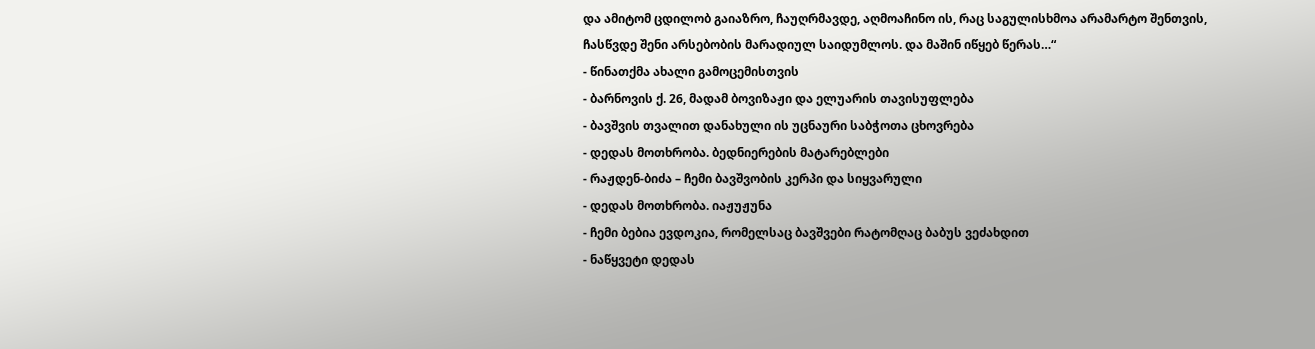და ამიტომ ცდილობ გაიაზრო, ჩაუღრმავდე, აღმოაჩინო ის, რაც საგულისხმოა არამარტო შენთვის, ჩასწვდე შენი არსებობის მარადიულ საიდუმლოს. და მაშინ იწყებ წერას…“
- წინათქმა ახალი გამოცემისთვის
- ბარნოვის ქ. 26, მადამ ბოვიზაჟი და ელუარის თავისუფლება
- ბავშვის თვალით დანახული ის უცნაური საბჭოთა ცხოვრება
- დედას მოთხრობა. ბედნიერების მატარებლები
- რაჟდენ-ბიძა – ჩემი ბავშვობის კერპი და სიყვარული
- დედას მოთხრობა. იაჟუჟუნა
- ჩემი ბებია ევდოკია, რომელსაც ბავშვები რატომღაც ბაბუს ვეძახდით
- ნაწყვეტი დედას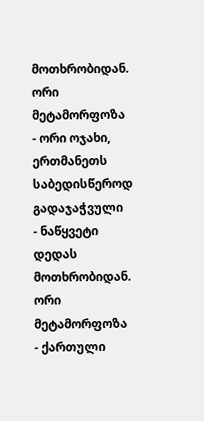მოთხრობიდან. ორი მეტამორფოზა
- ორი ოჯახი, ერთმანეთს საბედისწეროდ გადაჯაჭვული
- ნაწყვეტი დედას მოთხრობიდან. ორი მეტამორფოზა
- ქართული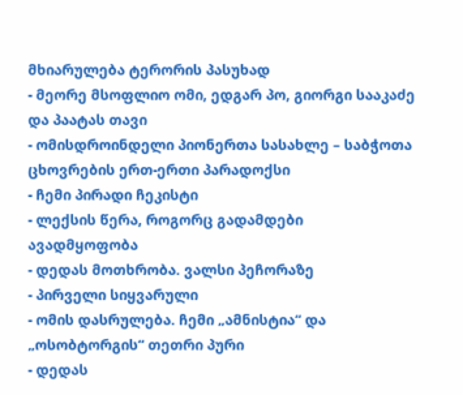მხიარულება ტერორის პასუხად
- მეორე მსოფლიო ომი, ედგარ პო, გიორგი სააკაძე და პაატას თავი
- ომისდროინდელი პიონერთა სასახლე – საბჭოთა ცხოვრების ერთ-ერთი პარადოქსი
- ჩემი პირადი ჩეკისტი
- ლექსის წერა, როგორც გადამდები ავადმყოფობა
- დედას მოთხრობა. ვალსი პეჩორაზე
- პირველი სიყვარული
- ომის დასრულება. ჩემი „ამნისტია“ და „ოსობტორგის“ თეთრი პური
- დედას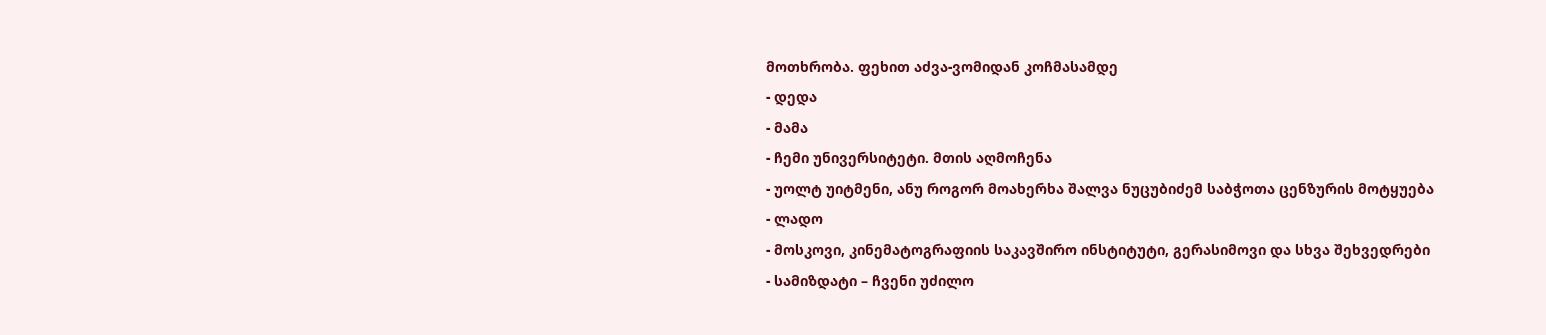მოთხრობა. ფეხით აძვა-ვომიდან კოჩმასამდე
- დედა
- მამა
- ჩემი უნივერსიტეტი. მთის აღმოჩენა
- უოლტ უიტმენი, ანუ როგორ მოახერხა შალვა ნუცუბიძემ საბჭოთა ცენზურის მოტყუება
- ლადო
- მოსკოვი, კინემატოგრაფიის საკავშირო ინსტიტუტი, გერასიმოვი და სხვა შეხვედრები
- სამიზდატი – ჩვენი უძილო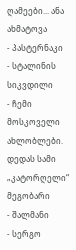ღამეები... ანა ახმატოვა
- პასტერნაკი
- სტალინის სიკვდილი
- ჩემი მოსკოველი ახლობლები. დედას სამი „კატორღელი“ მეგობარი
- შალმანი
- სერგო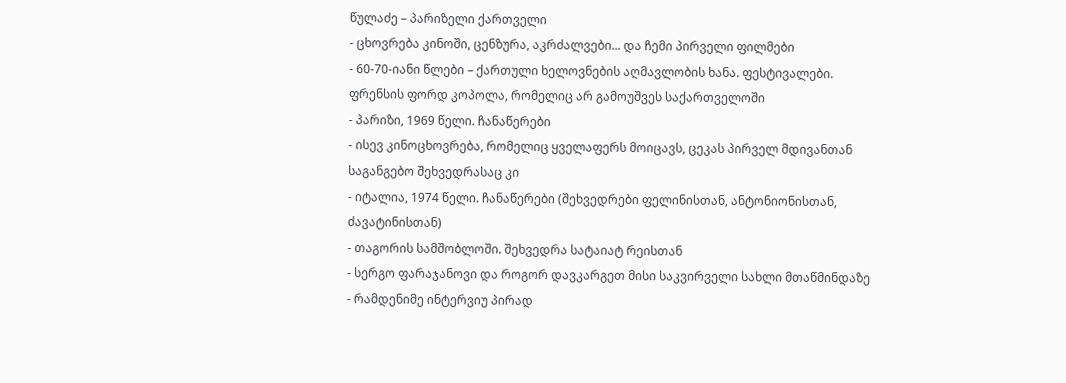წულაძე – პარიზელი ქართველი
- ცხოვრება კინოში, ცენზურა, აკრძალვები... და ჩემი პირველი ფილმები
- 60-70-იანი წლები – ქართული ხელოვნების აღმავლობის ხანა. ფესტივალები. ფრენსის ფორდ კოპოლა, რომელიც არ გამოუშვეს საქართველოში
- პარიზი, 1969 წელი. ჩანაწერები
- ისევ კინოცხოვრება, რომელიც ყველაფერს მოიცავს, ცეკას პირველ მდივანთან საგანგებო შეხვედრასაც კი
- იტალია, 1974 წელი. ჩანაწერები (შეხვედრები ფელინისთან, ანტონიონისთან, ძავატინისთან)
- თაგორის სამშობლოში. შეხვედრა სატაიატ რეისთან
- სერგო ფარაჯანოვი და როგორ დავკარგეთ მისი საკვირველი სახლი მთაწმინდაზე
- რამდენიმე ინტერვიუ პირად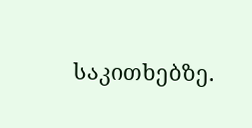საკითხებზე.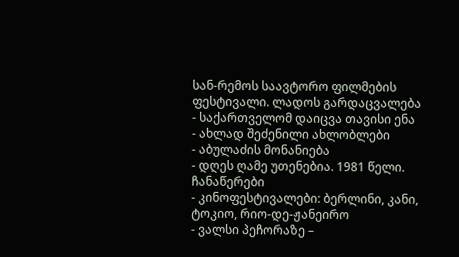სან-რემოს საავტორო ფილმების ფესტივალი. ლადოს გარდაცვალება
- საქართველომ დაიცვა თავისი ენა
- ახლად შეძენილი ახლობლები
- აბულაძის მონანიება
- დღეს ღამე უთენებია. 1981 წელი. ჩანაწერები
- კინოფესტივალები: ბერლინი, კანი, ტოკიო, რიო-დე-ჟანეირო
- ვალსი პეჩორაზე –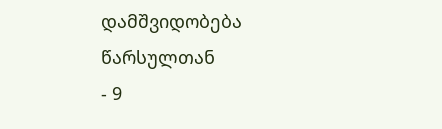დამშვიდობება წარსულთან
- 9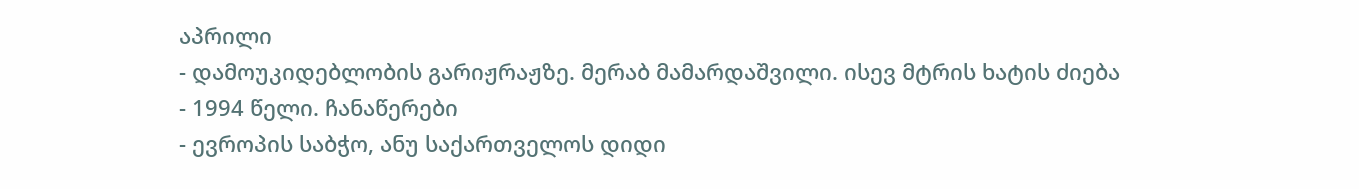აპრილი
- დამოუკიდებლობის გარიჟრაჟზე. მერაბ მამარდაშვილი. ისევ მტრის ხატის ძიება
- 1994 წელი. ჩანაწერები
- ევროპის საბჭო, ანუ საქართველოს დიდი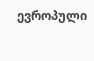ევროპული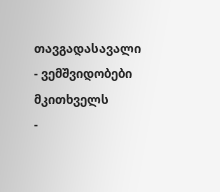თავგადასავალი
- ვემშვიდობები მკითხველს
-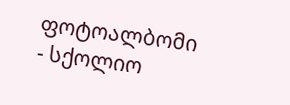ფოტოალბომი
- სქოლიო